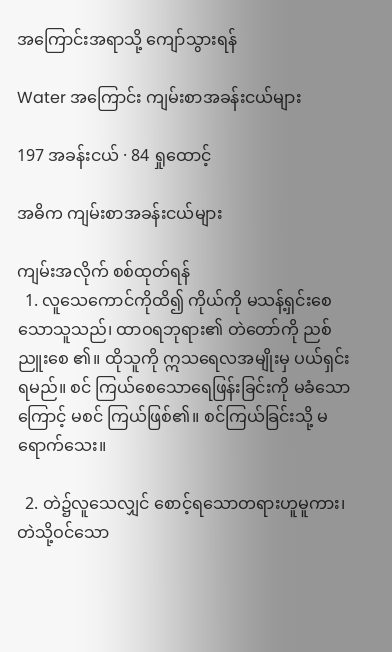အကြောင်းအရာသို့ ကျော်သွားရန်

Water အကြောင်း ကျမ်းစာအခန်းငယ်များ

197 အခန်းငယ် · 84 ရှုထောင့်

အဓိက ကျမ်းစာအခန်းငယ်များ

ကျမ်းအလိုက် စစ်ထုတ်ရန်
  1. လူသေကောင်ကိုထိ၍ ကိုယ်ကို မသန့်ရှင်းစေ သောသူသည်၊ ထာဝရဘုရား၏ တဲတော်ကို ညစ်ညူးစေ ၏။ ထိုသူကို ဣသရေလအမျိုးမှ ပယ်ရှင်းရမည်။ စင် ကြယ်စေသောရေဖြန်းခြင်းကို မခံသောကြောင့် မစင် ကြယ်ဖြစ်၏။ စင်ကြယ်ခြင်းသို့ မရောက်သေး။

  2. တဲ၌လူသေလျှင် စောင့်ရသောတရားဟူမူကား၊ တဲသို့ဝင်သော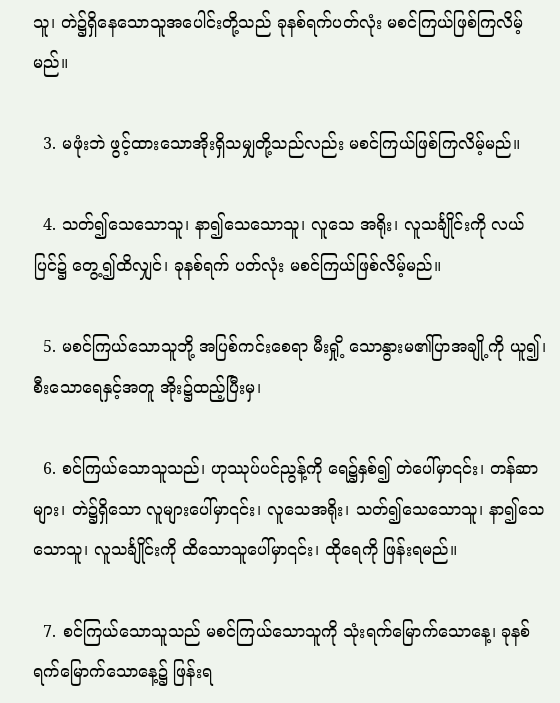သူ၊ တဲ၌ရှိနေသောသူအပေါင်းတို့သည် ခုနစ်ရက်ပတ်လုံး မစင်ကြယ်ဖြစ်ကြလိမ့်မည်။

  3. မဖုံးဘဲ ဖွင့်ထားသောအိုးရှိသမျှတို့သည်လည်း မစင်ကြယ်ဖြစ်ကြလိမ့်မည်။

  4. သတ်၍သေသောသူ၊ နာ၍သေသောသူ၊ လူသေ အရိုး၊ လူသင်္ချိုင်းကို လယ်ပြင်၌ တွေ့၍ထိလျှင်၊ ခုနစ်ရက် ပတ်လုံး မစင်ကြယ်ဖြစ်လိမ့်မည်။

  5. မစင်ကြယ်သောသူဘို့ အပြစ်ကင်းစေရာ မီးရှို့ သောနွားမ၏ပြာအချို့ကို ယူ၍၊ စီးသောရေနှင့်အတူ အိုး၌ထည့်ပြီးမှ၊

  6. စင်ကြယ်သောသူသည်၊ ဟုဿုပ်ပင်ညွန့်ကို ရေ၌နှစ်၍ တဲပေါ်မှာ၎င်း၊ တန်ဆာများ၊ တဲ၌ရှိသော လူများပေါ်မှာ၎င်း၊ လူသေအရိုး၊ သတ်၍သေသောသူ၊ နာ၍သေသောသူ၊ လူသင်္ချိုင်းကို ထိသောသူပေါ်မှာ၎င်း၊ ထိုရေကို ဖြန်းရမည်။

  7. စင်ကြယ်သောသူသည် မစင်ကြယ်သောသူကို သုံးရက်မြောက်သောနေ့၊ ခုနစ်ရက်မြောက်သောနေ့၌ ဖြန်းရ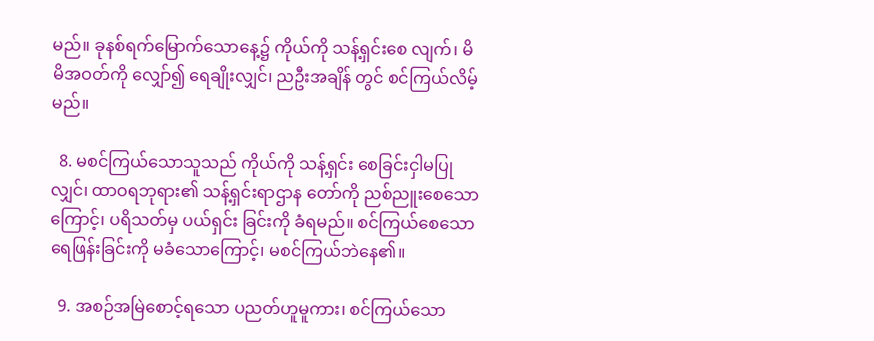မည်။ ခုနစ်ရက်မြောက်သောနေ့၌ ကိုယ်ကို သန့်ရှင်းစေ လျက်၊ မိမိအဝတ်ကို လျှော်၍ ရေချိုးလျှင်၊ ညဦးအချိန် တွင် စင်ကြယ်လိမ့်မည်။

  8. မစင်ကြယ်သောသူသည် ကိုယ်ကို သန့်ရှင်း စေခြင်းငှါမပြုလျှင်၊ ထာဝရဘုရား၏ သန့်ရှင်းရာဌာန တော်ကို ညစ်ညူးစေသောကြောင့်၊ ပရိသတ်မှ ပယ်ရှင်း ခြင်းကို ခံရမည်။ စင်ကြယ်စေသော ရေဖြန်းခြင်းကို မခံသောကြောင့်၊ မစင်ကြယ်ဘဲနေ၏။

  9. အစဉ်အမြဲစောင့်ရသော ပညတ်ဟူမူကား၊ စင်ကြယ်သော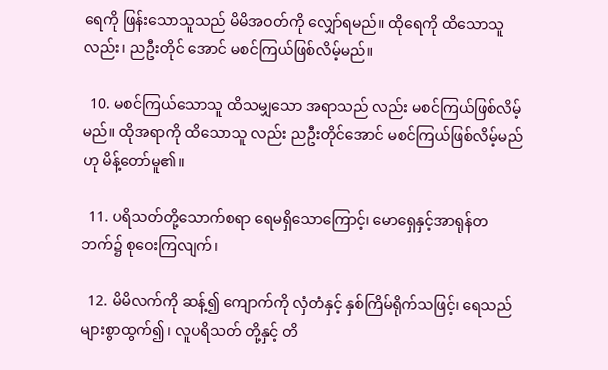ရေကို ဖြန်းသောသူသည် မိမိအဝတ်ကို လျှော်ရမည်။ ထိုရေကို ထိသောသူလည်း၊ ညဦးတိုင် အောင် မစင်ကြယ်ဖြစ်လိမ့်မည်။

  10. မစင်ကြယ်သောသူ ထိသမျှသော အရာသည် လည်း မစင်ကြယ်ဖြစ်လိမ့်မည်။ ထိုအရာကို ထိသောသူ လည်း ညဦးတိုင်အောင် မစင်ကြယ်ဖြစ်လိမ့်မည်ဟု မိန့်တော်မူ၏။

  11. ပရိသတ်တို့သောက်စရာ ရေမရှိသောကြောင့်၊ မောရှေနှင့်အာရုန်တဘက်၌ စုဝေးကြလျက်၊

  12. မိမိလက်ကို ဆန့်၍ ကျောက်ကို လှံတံနှင့် နှစ်ကြိမ်ရိုက်သဖြင့်၊ ရေသည် များစွာထွက်၍၊ လူပရိသတ် တို့နှင့် တိ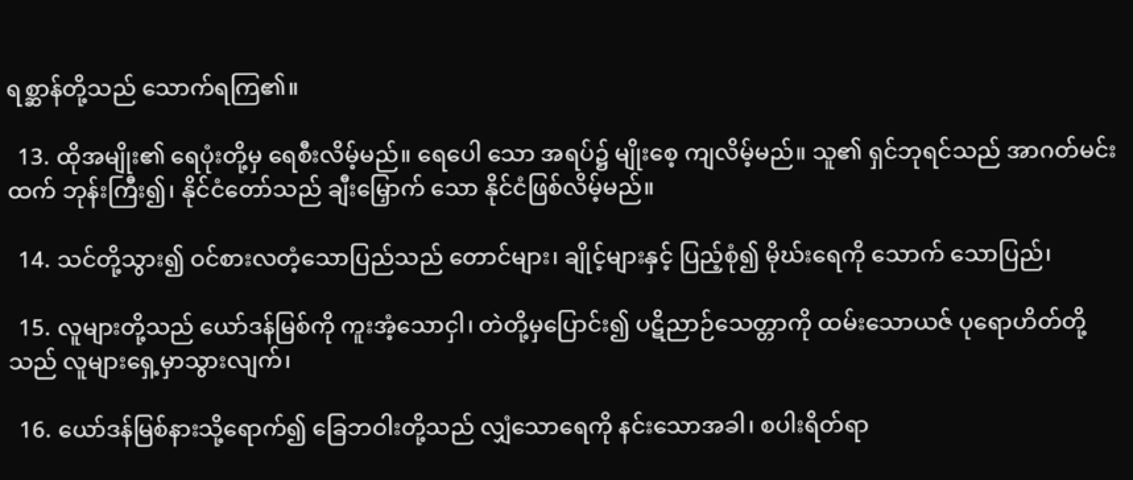ရစ္ဆာန်တို့သည် သောက်ရကြ၏။

  13. ထိုအမျိုး၏ ရေပုံးတို့မှ ရေစီးလိမ့်မည်။ ရေပေါ သော အရပ်၌ မျိုးစေ့ ကျလိမ့်မည်။ သူ၏ ရှင်ဘုရင်သည် အာဂတ်မင်းထက် ဘုန်းကြီး၍၊ နိုင်ငံတော်သည် ချီးမြှောက် သော နိုင်ငံဖြစ်လိမ့်မည်။

  14. သင်တို့သွား၍ ဝင်စားလတံ့သောပြည်သည် တောင်များ၊ ချိုင့်များနှင့် ပြည့်စုံ၍ မိုဃ်းရေကို သောက် သောပြည်၊

  15. လူများတို့သည် ယော်ဒန်မြစ်ကို ကူးအံ့သောငှါ၊ တဲတို့မှပြောင်း၍ ပဋိညာဉ်သေတ္တာကို ထမ်းသောယဇ် ပုရောဟိတ်တို့သည် လူများရှေ့မှာသွားလျက်၊

  16. ယော်ဒန်မြစ်နားသို့ရောက်၍ ခြေဘဝါးတို့သည် လျှံသောရေကို နင်းသောအခါ၊ စပါးရိတ်ရာ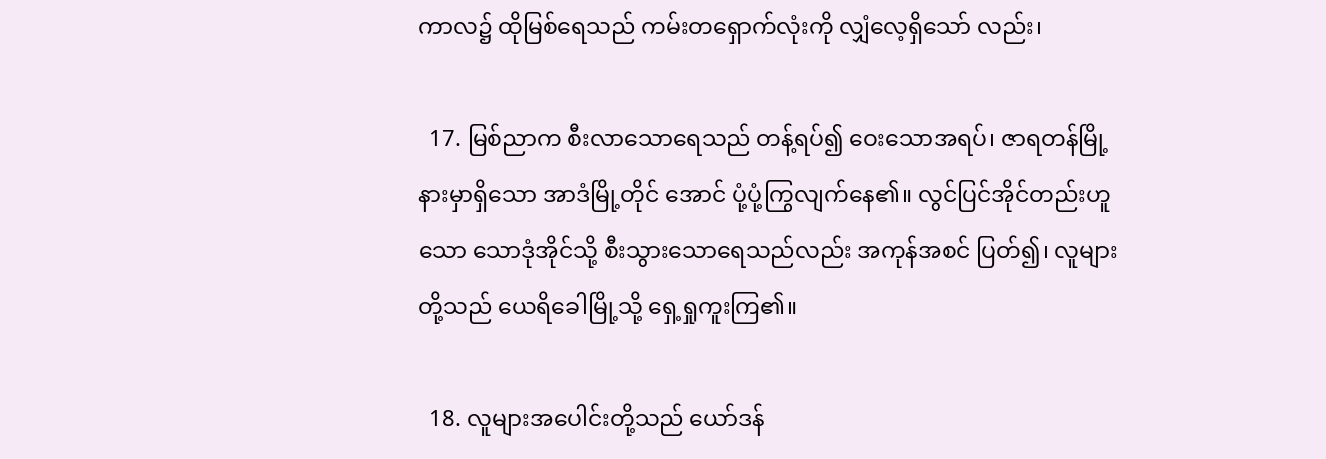ကာလ၌ ထိုမြစ်ရေသည် ကမ်းတရှောက်လုံးကို လျှံလေ့ရှိသော် လည်း၊

  17. မြစ်ညာက စီးလာသောရေသည် တန့်ရပ်၍ ဝေးသောအရပ်၊ ဇာရတန်မြို့နားမှာရှိသော အာဒံမြို့တိုင် အောင် ပုံ့ပုံ့ကြွလျက်နေ၏။ လွင်ပြင်အိုင်တည်းဟူသော သောဒုံအိုင်သို့ စီးသွားသောရေသည်လည်း အကုန်အစင် ပြတ်၍၊ လူများတို့သည် ယေရိခေါမြို့သို့ ရှေ့ရှုကူးကြ၏။

  18. လူများအပေါင်းတို့သည် ယော်ဒန်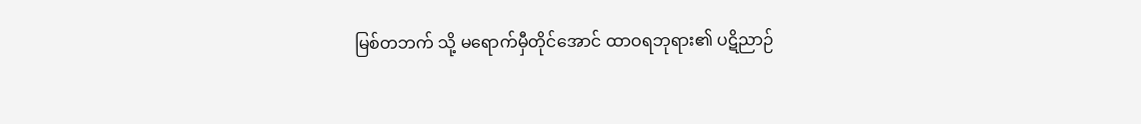မြစ်တဘက် သို့ မရောက်မှီတိုင်အောင် ထာဝရဘုရား၏ ပဋိညာဉ်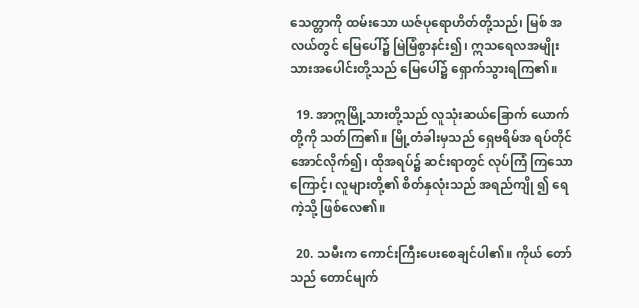သေတ္တာကို ထမ်းသော ယဇ်ပုရောဟိတ်တို့သည်၊ မြစ် အလယ်တွင် မြေပေါ်၌ မြဲမြံစွာနင်း၍၊ ဣသရေလအမျိုး သားအပေါင်းတို့သည် မြေပေါ်၌ ရှောက်သွားရကြ၏။

  19. အာဣမြို့သားတို့သည် လူသုံးဆယ်ခြောက် ယောက်တို့ကို သတ်ကြ၏။ မြို့တံခါးမှသည် ရှေဗရိမ်အ ရပ်တိုင်အောင်လိုက်၍၊ ထိုအရပ်၌ ဆင်းရာတွင် လုပ်ကြံ ကြသောကြောင့်၊ လူများတို့၏ စိတ်နှလုံးသည် အရည်ကျို ၍ ရေကဲ့သို့ ဖြစ်လေ၏။

  20. သမီးက ကောင်းကြီးပေးစေချင်ပါ၏။ ကိုယ် တော်သည် တောင်မျက်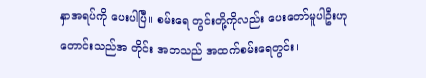နှာအရပ်ကို ပေးပါပြီ။ စမ်းရေ တွင်းတို့ကိုလည်း ပေးတော်မူပါဦးဟု တောင်းသည်အ တိုင်း အဘသည် အထက်စမ်းရေတွင်း၊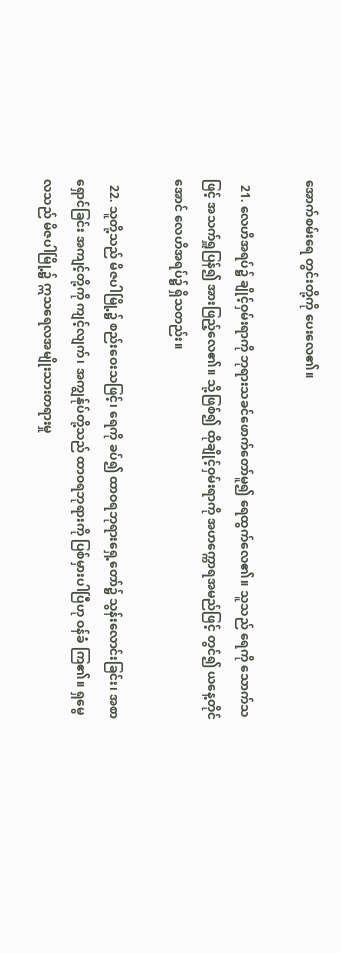အောက်စမ်းရေ တွင်းတို့ကို ပေးလေ၏။

  21. လေဟိအရပ်၌ ချိုင့်ဝှမ်းရာကို ဘုရားသခင်ဖောက်တော်မူ၍ ရေထွက်လေ၏။ သူသည် ရေကို သောက်သဖြင့် အသက်ရှူပြန်၍ အားဖြည့်လေ၏။ သို့ဖြစ်၍ ထိုချိုင့်ဝှမ်းရာကို အဟက္ကောရအမည်ဖြင့် တွင်၍ ယနေ့တိုင်အောင် လေဟိအရပ်၌ ရှိသတည်း။

  22. သူတို့သည် မိဇပါမြို့၌ စည်းဝေးသဖြင့်၊ ရေကို ခပ်၍ ထာဝရဘုရားရှေ့တော်၌ သွန်းလောင်းခြင်း၊ အစာရှောင်ခြင်း အကျင့်တို့ကို ကျင့်လျက်၊ အကျွန်ုပ်တို့သည် ထာဝရဘုရားကို ပြစ်မှားပါပြီဟု ဝန်ခံ ကြ၏။ ရှမွေလသည် မိဇပါမြို့၌ ဣသရေလအမျိုးသားတရားမှု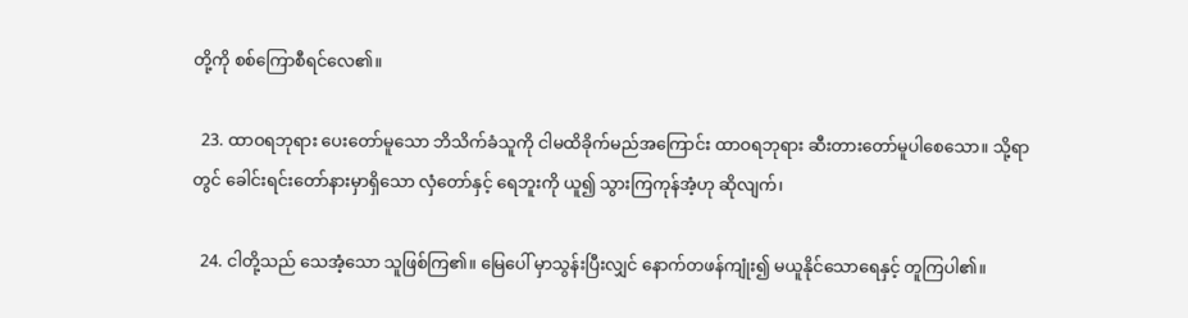တို့ကို စစ်ကြောစီရင်လေ၏။

  23. ထာဝရဘုရား ပေးတော်မူသော ဘိသိက်ခံသူကို ငါမထိခိုက်မည်အကြောင်း ထာဝရဘုရား ဆီးတားတော်မူပါစေသော။ သို့ရာတွင် ခေါင်းရင်းတော်နားမှာရှိသော လှံတော်နှင့် ရေဘူးကို ယူ၍ သွားကြကုန်အံ့ဟု ဆိုလျက်၊

  24. ငါတို့သည် သေအံ့သော သူဖြစ်ကြ၏။ မြေပေါ် မှာသွန်းပြီးလျှင် နောက်တဖန်ကျုံး၍ မယူနိုင်သောရေနှင့် တူကြပါ၏။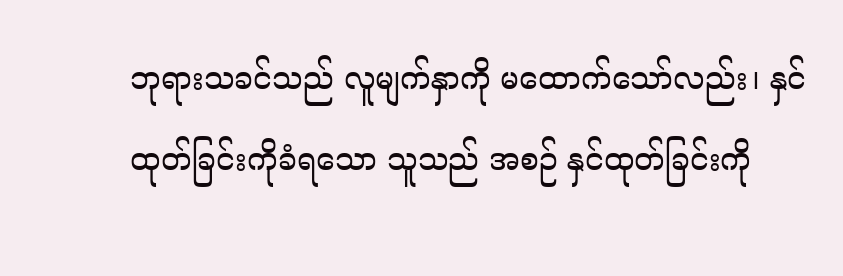ဘုရားသခင်သည် လူမျက်နှာကို မထောက်သော်လည်း၊ နှင်ထုတ်ခြင်းကိုခံရသော သူသည် အစဉ် နှင်ထုတ်ခြင်းကို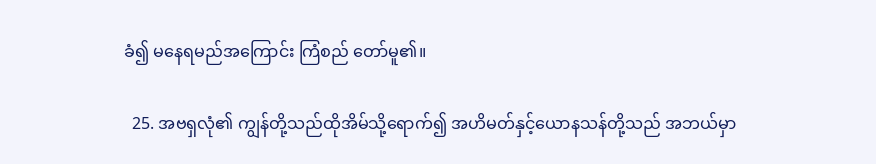ခံ၍ မနေရမည်အကြောင်း ကြံစည် တော်မူ၏။

  25. အဗရှလုံ၏ ကျွန်တို့သည်ထိုအိမ်သို့ရောက်၍ အဟိမတ်နှင့်ယောနသန်တို့သည် အဘယ်မှာ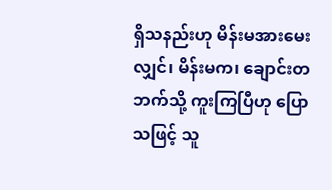ရှိသနည်းဟု မိန်းမအားမေးလျှင်၊ မိန်းမက၊ ချောင်းတဘက်သို့ ကူးကြပြီဟု ပြောသဖြင့် သူ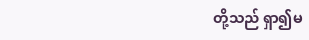တို့သည် ရှာ၍မ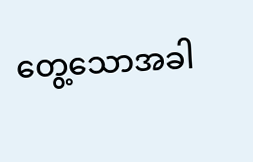တွေ့သောအခါ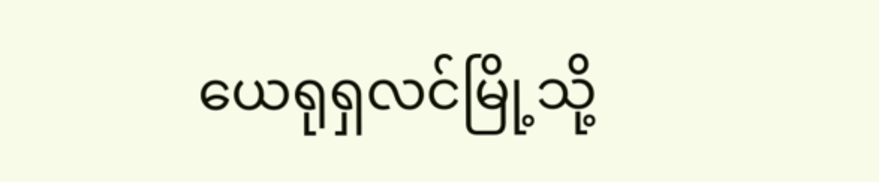ယေရုရှလင်မြို့သို့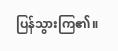ပြန်သွားကြ၏။